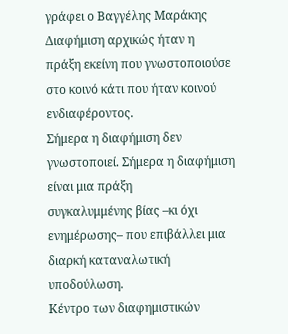γράφει ο Βαγγέλης Μαράκης
Διαφήμιση αρχικώς ήταν η
πράξη εκείνη που γνωστοποιούσε στο κοινό κάτι που ήταν κοινού ενδιαφέροντος.
Σήμερα η διαφήμιση δεν γνωστοποιεί. Σήμερα η διαφήμιση είναι μια πράξη
συγκαλυμμένης βίας –κι όχι ενημέρωσης– που επιβάλλει μια διαρκή καταναλωτική
υποδούλωση.
Κέντρο των διαφημιστικών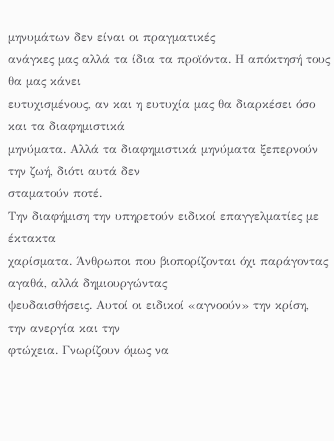μηνυμάτων δεν είναι οι πραγματικές
ανάγκες μας αλλά τα ίδια τα προϊόντα. Η απόκτησή τους θα μας κάνει
ευτυχισμένους, αν και η ευτυχία μας θα διαρκέσει όσο και τα διαφημιστικά
μηνύματα. Αλλά τα διαφημιστικά μηνύματα ξεπερνούν την ζωή, διότι αυτά δεν
σταματούν ποτέ.
Την διαφήμιση την υπηρετούν ειδικοί επαγγελματίες με έκτακτα
χαρίσματα. Άνθρωποι που βιοπορίζονται όχι παράγοντας αγαθά, αλλά δημιουργώντας
ψευδαισθήσεις. Αυτοί οι ειδικοί «αγνοούν» την κρίση, την ανεργία και την
φτώχεια. Γνωρίζουν όμως να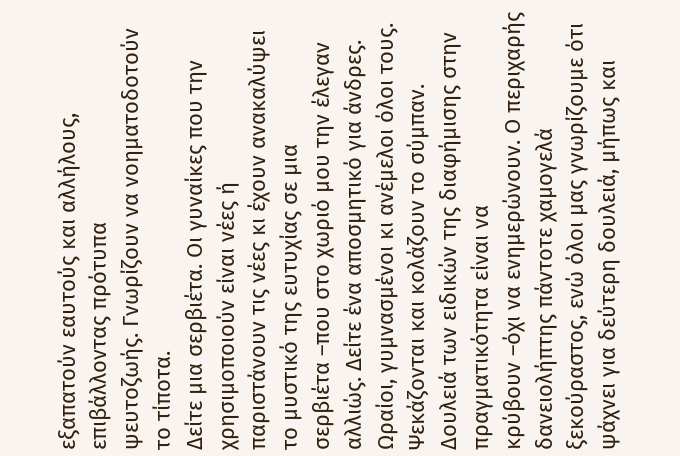εξαπατούν εαυτούς και αλλήλους, επιβάλλοντας πρότυπα
ψευτοζωής. Γνωρίζουν να νοηματοδοτούν το τίποτα.
Δείτε μια σερβιέτα. Οι γυναίκες που την χρησιμοποιούν είναι νέες ή
παριστάνουν τις νέες κι έχουν ανακαλύψει το μυστικό της ευτυχίας σε μια
σερβιέτα –που στο χωριό μου την έλεγαν αλλιώς. Δείτε ένα αποσμητικό για άνδρες.
Ωραίοι, γυμνασμένοι κι ανέμελοι όλοι τους. Ψεκάζονται και κολάζουν το σύμπαν.
Δουλειά των ειδικών της διαφήμισης στην πραγματικότητα είναι να
κρύβουν –όχι να ενημερώνουν. Ο περιχαρής δανειολήπτης πάντοτε χαμογελά
ξεκούραστος, ενώ όλοι μας γνωρίζουμε ότι ψάχνει για δεύτερη δουλειά, μήπως και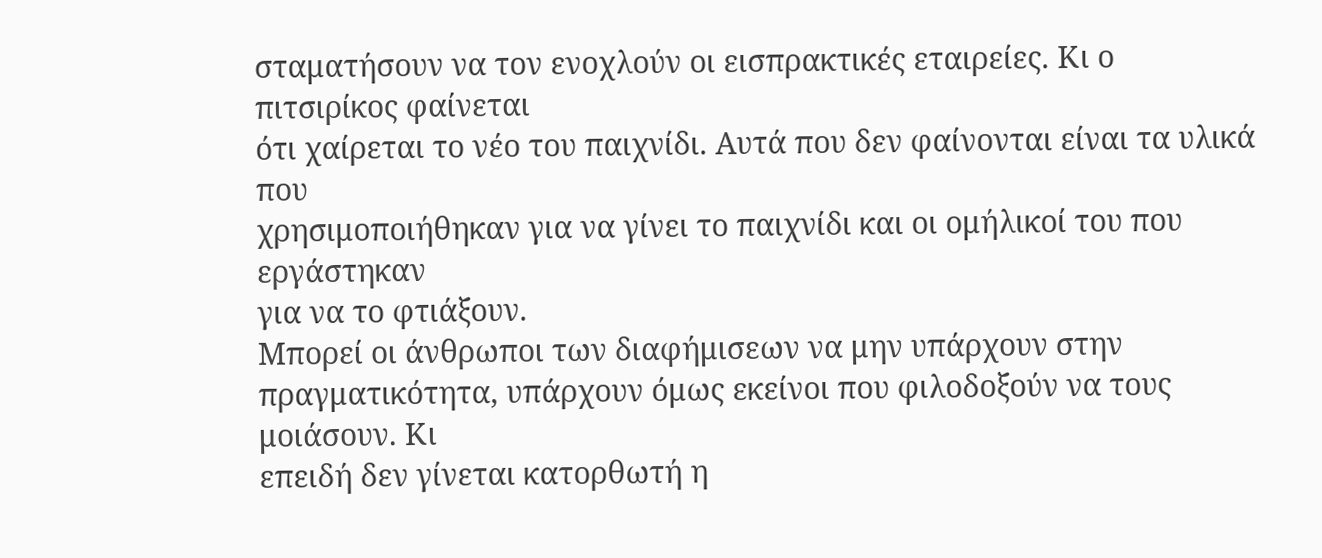σταματήσουν να τον ενοχλούν οι εισπρακτικές εταιρείες. Κι ο πιτσιρίκος φαίνεται
ότι χαίρεται το νέο του παιχνίδι. Αυτά που δεν φαίνονται είναι τα υλικά που
χρησιμοποιήθηκαν για να γίνει το παιχνίδι και οι ομήλικοί του που εργάστηκαν
για να το φτιάξουν.
Μπορεί οι άνθρωποι των διαφήμισεων να μην υπάρχουν στην
πραγματικότητα, υπάρχουν όμως εκείνοι που φιλοδοξούν να τους μοιάσουν. Κι
επειδή δεν γίνεται κατορθωτή η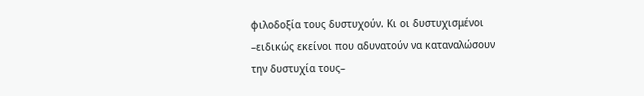φιλοδοξία τους δυστυχούν. Κι οι δυστυχισμένοι
–ειδικώς εκείνοι που αδυνατούν να καταναλώσουν την δυστυχία τους–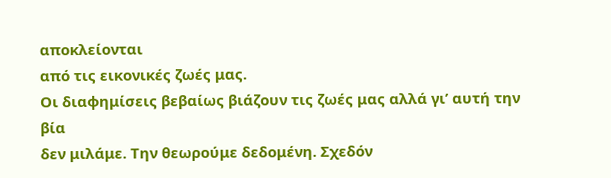αποκλείονται
από τις εικονικές ζωές μας.
Οι διαφημίσεις βεβαίως βιάζουν τις ζωές μας αλλά γι’ αυτή την βία
δεν μιλάμε. Την θεωρούμε δεδομένη. Σχεδόν